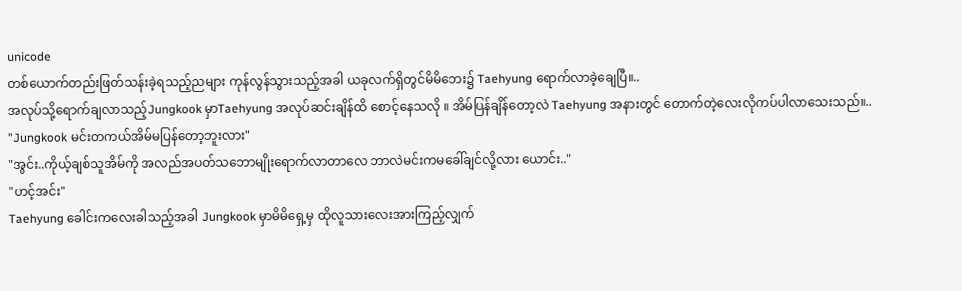unicode
တစ်ယောက်တည်းဖြတ်သန်းခဲ့ရသည့်ညများ ကုန်လွန်သွားသည့်အခါ ယခုလက်ရှိတွင်မိမိဘေး၌ Taehyung ရောက်လာခဲ့ချေပြီ။..
အလုပ်သို့ရောက်ချလာသည့်Jungkook မှာTaehyung အလုပ်ဆင်းချိန်ထိ စောင့်နေသလို ။ အိမ်ပြန်ချိန်တော့လဲ Taehyung အနားတွင် တောက်တဲ့လေးလိုကပ်ပါလာသေးသည်။..
"Jungkook မင်းတကယ်အိမ်မပြန်တော့ဘူးလား"
"အွင်း..ကိုယ့်ချစ်သူအိမ်ကို အလည်အပတ်သဘောမျိုးရောက်လာတာလေ ဘာလဲမင်းကမခေါ်ချင်လို့လား ယောင်း.."
"ဟင့်အင်း"
Taehyung ခေါင်းကလေးခါသည့်အခါ Jungkook မှာမိမိရှေ့မှ ထိုလူသားလေးအားကြည့်လျှက်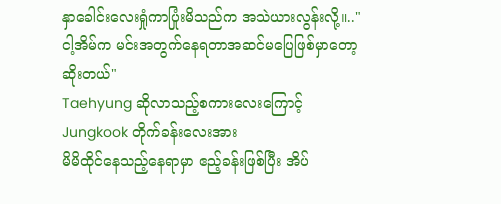နှာခေါင်းလေးရှုံကာပြုံးမိသည်က အသဲယားလွန်းလို့။.."ငါ့အိမ်က မင်းအတွက်နေရတာအဆင်မပြေဖြစ်မှာတော့ဆိုးတယ်"
Taehyung ဆိုလာသည့်စကားလေးကြောင့် Jungkook တိုက်ခန်းလေးအား
မိမိထိုင်နေသည့်နေရာမှာ ဧည့်ခန်းဖြစ်ပြီး အိပ်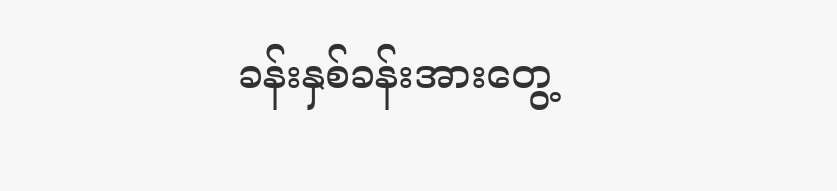ခန်းနှစ်ခန်းအားတွေ့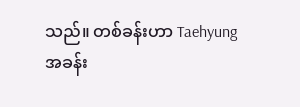သည်။ တစ်ခန်းဟာ Taehyung အခန်း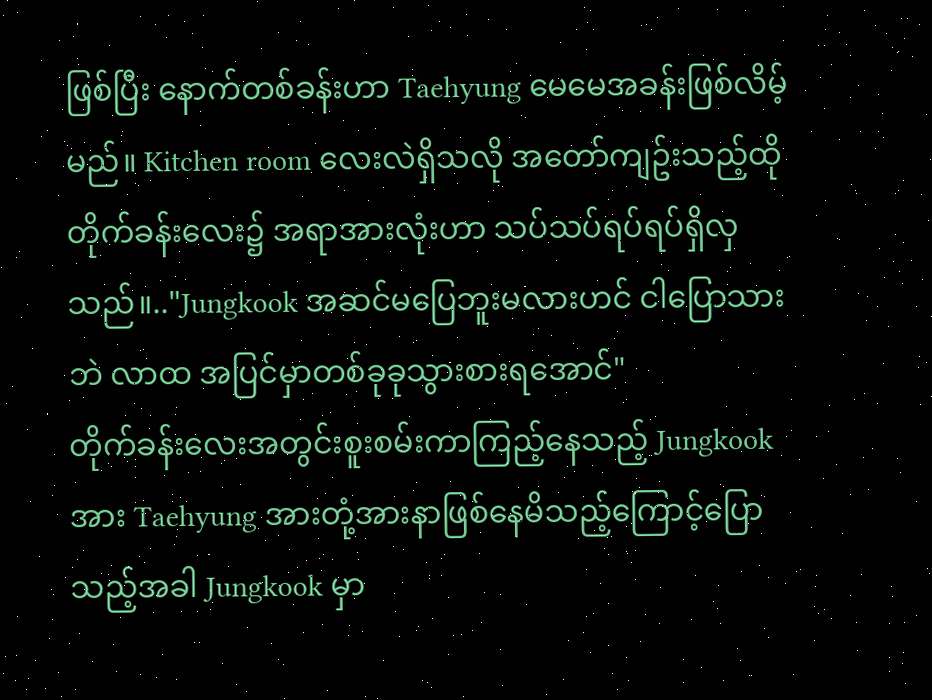ဖြစ်ပြီး နောက်တစ်ခန်းဟာ Taehyung မေမေအခန်းဖြစ်လိမ့်မည်။ Kitchen room လေးလဲရှိသလို အတော်ကျဥ်းသည့်ထိုတိုက်ခန်းလေး၌ အရာအားလုံးဟာ သပ်သပ်ရပ်ရပ်ရှိလှသည်။.."Jungkook အဆင်မပြေဘူးမလားဟင် ငါပြောသားဘဲ လာထ အပြင်မှာတစ်ခုခုသွားစားရအောင်"
တိုက်ခန်းလေးအတွင်းစူးစမ်းကာကြည့်နေသည့် Jungkook အား Taehyung အားတုံ့အားနာဖြစ်နေမိသည့်ကြောင့်ပြောသည့်အခါ Jungkook မှာ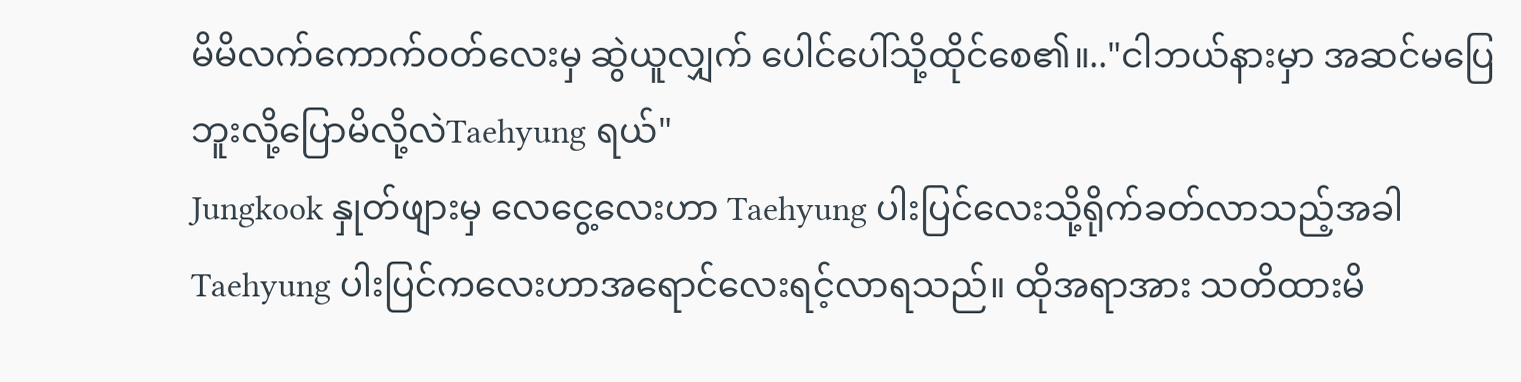မိမိလက်ကောက်ဝတ်လေးမှ ဆွဲယူလျှက် ပေါင်ပေါ်သို့ထိုင်စေ၏။.."ငါဘယ်နားမှာ အဆင်မပြေဘူးလို့ပြောမိလို့လဲTaehyung ရယ်"
Jungkook နှုတ်ဖျားမှ လေငွေ့လေးဟာ Taehyung ပါးပြင်လေးသို့ရိုက်ခတ်လာသည့်အခါ Taehyung ပါးပြင်ကလေးဟာအရောင်လေးရင့်လာရသည်။ ထိုအရာအား သတိထားမိ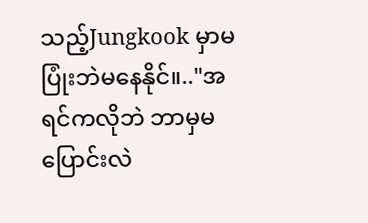သည့်Jungkook မှာမပြုံးဘဲမနေနိုင်။.."အရင်ကလိုဘဲ ဘာမှမပြောင်းလဲ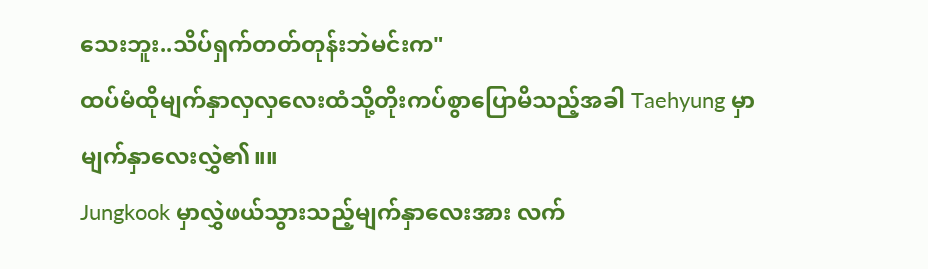သေးဘူး..သိပ်ရှက်တတ်တုန်းဘဲမင်းက"
ထပ်မံထိုမျက်နှာလှလှလေးထံသို့တိုးကပ်စွာပြောမိသည့်အခါ Taehyung မှာ မျက်နှာလေးလွှဲ၏။။
Jungkook မှာလွှဲဖယ်သွားသည့်မျက်နှာလေးအား လက်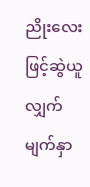ညိုးလေးဖြင့်ဆွဲယူလျှက်မျက်နှာ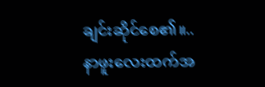ချင်းဆိုင်စေ၏။..
နာဖူးလေးထက်အ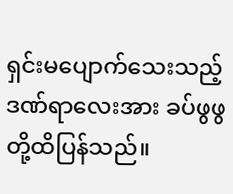ရှင်းမပျောက်သေးသည့် ဒဏ်ရာလေးအား ခပ်ဖွဖွတို့ထိပြန်သည်။